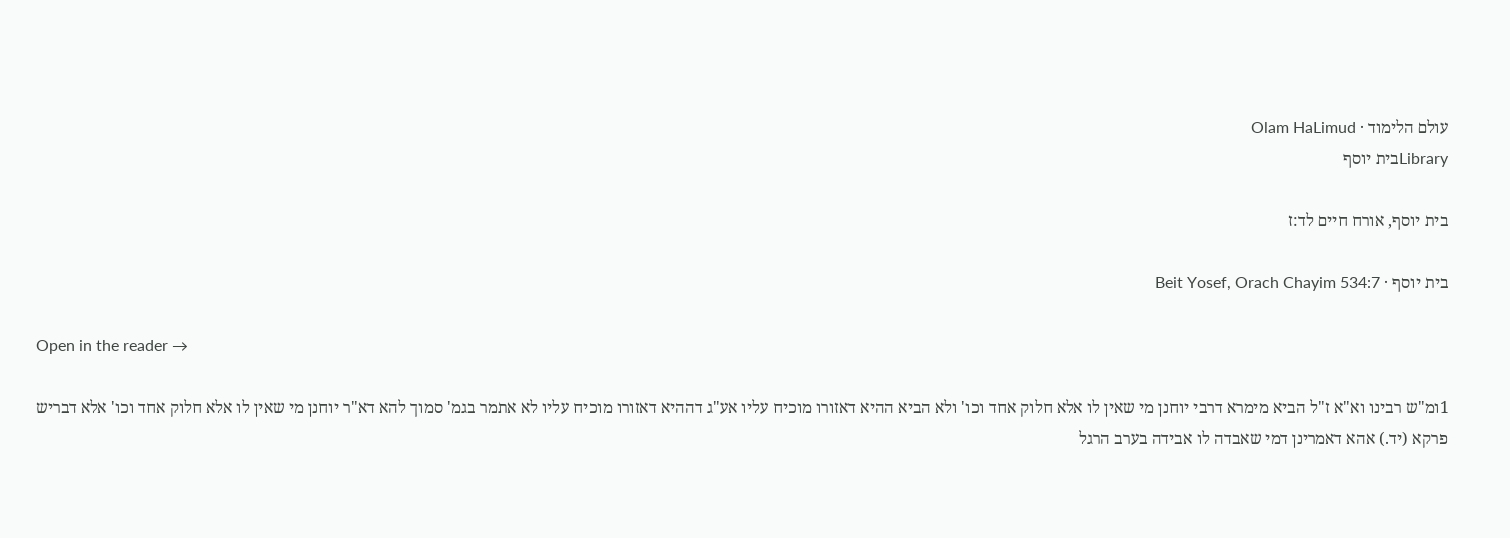עולם הלימוד · Olam HaLimud
Libraryבית יוסף

בית יוסף, אורח חיים לד:ז

בית יוסף · Beit Yosef, Orach Chayim 534:7

Open in the reader →

1ומ"ש רבינו וא"א ז"ל הביא מימרא דרבי יוחנן מי שאין לו אלא חלוק אחד וכו' ולא הביא ההיא דאזורו מוכיח עליו אע"ג דההיא דאזורו מוכיח עליו לא אתמר בגמ' סמוך להא דא"ר יוחנן מי שאין לו אלא חלוק אחד וכו' אלא דבריש פרקא (יד.) אהא דאמרינן דמי שאבדה לו אבידה בערב הרגל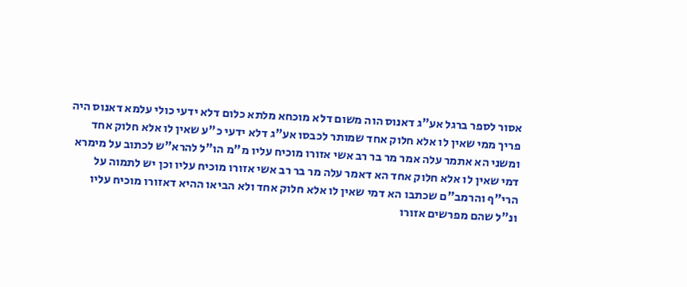אסור לספר ברגל אע"ג דאנוס הוה משום דלא מוכחא מלתא כלום דלא ידעי כולי עלמא דאנוס היה פריך ממי שאין לו אלא חלוק אחד שמותר לכבסו אע"ג דלא ידעי כ"ע שאין לו אלא חלוק אחד ומשני הא אתמר עלה אמר מר בר רב אשי אזורו מוכיח עליו מ"מ הו"ל להרא"ש לכתוב על מימרא דמי שאין לו אלא חלוק אחד הא דאמר עלה מר בר רב אשי אזורו מוכיח עליו וכן יש לתמוה על הרי"ף והרמב"ם שכתבו הא דמי שאין לו אלא חלוק אחד ולא הביאו ההיא דאזורו מוכיח עליו ונ"ל שהם מפרשים אזורו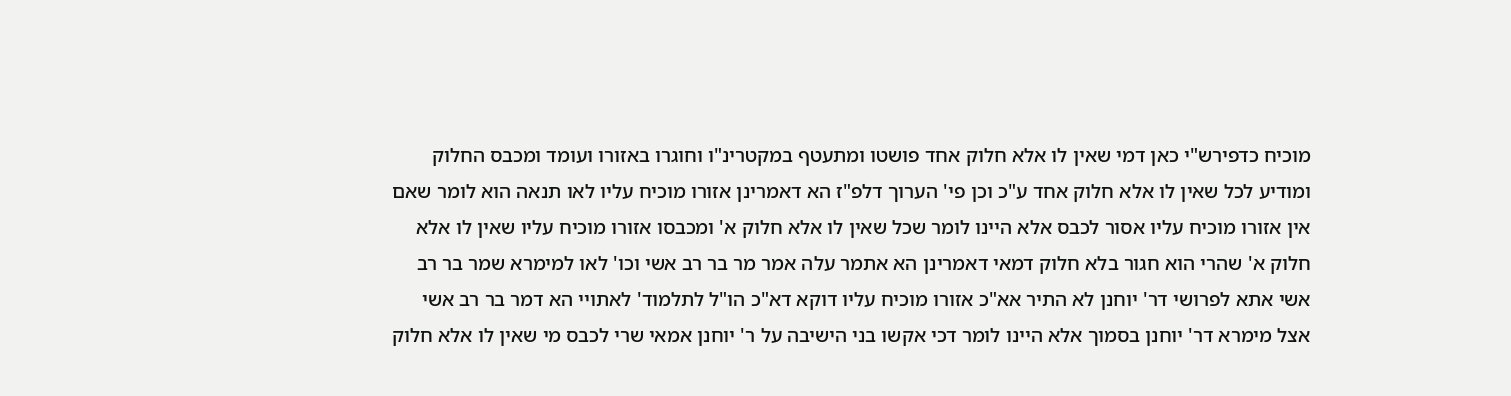מוכיח כדפירש"י כאן דמי שאין לו אלא חלוק אחד פושטו ומתעטף במקטרינ"ו וחוגרו באזורו ועומד ומכבס החלוק ומודיע לכל שאין לו אלא חלוק אחד ע"כ וכן פי' הערוך דלפ"ז הא דאמרינן אזורו מוכיח עליו לאו תנאה הוא לומר שאם אין אזורו מוכיח עליו אסור לכבס אלא היינו לומר שכל שאין לו אלא חלוק א' ומכבסו אזורו מוכיח עליו שאין לו אלא חלוק א' שהרי הוא חגור בלא חלוק דמאי דאמרינן הא אתמר עלה אמר מר בר רב אשי וכו' לאו למימרא שמר בר רב אשי אתא לפרושי דר' יוחנן לא התיר אא"כ אזורו מוכיח עליו דוקא דא"כ הו"ל לתלמוד' לאתויי הא דמר בר רב אשי אצל מימרא דר' יוחנן בסמוך אלא היינו לומר דכי אקשו בני הישיבה על ר' יוחנן אמאי שרי לכבס מי שאין לו אלא חלוק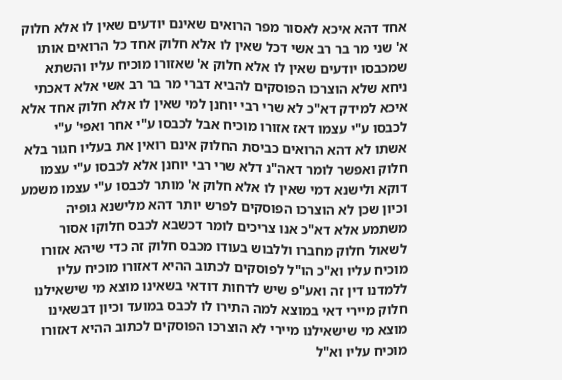אחד דהא איכא לאסור מפר הרואים שאינם יודעים שאין לו אלא חלוק א' שני מר בר רב אשי דכל שאין לו אלא חלוק אחד כל הרואים אותו שמכבסו יודעים שאין לו אלא חלוק א' שאזורו מוכיח עליו והשתא ניחא שלא הוצרכו הפוסקים להביא דברי מר בר רב אשי אלא דאכתי איכא למידק דא"כ לא שרי רבי יוחנן למי שאין לו אלא חלוק אחד אלא לכבסו ע"י עצמו דאז אזורו מוכיח אבל לכבסו ע"י אחר ואפי' ע"י אשתו לא דהא הרואים כביסת החלוק אינם רואין את בעליו חגור בלא חלוק ואפשר לומר דאה"נ דלא שרי רבי יוחנן אלא לכבסו ע"י עצמו דוקא ולישנא דמי שאין לו אלא חלוק א' מותר לכבסו ע"י עצמו משמע וכיון שכן לא הוצרכו הפוסקים לפרש יותר דהא מלישנא גופיה משתמע אלא דא"כ אנו צריכים לומר דכשבא לכבס חלוקו אסור לשאול חלוק מחברו וללבוש בעודו מכבס חלוק זה כדי שיהא אזורו מוכיח עליו וא"כ הו"ל לפוסקים לכתוב ההיא דאזורו מוכיח עליו ללמדנו דין זה ואע"פ שיש לדחות דודאי בשאינו מוצא מי שישאילנו חלוק מיירי דאי במוצא למה התירו לו לכבס במועד וכיון דבשאינו מוצא מי שישאילנו מיירי לא הוצרכו הפוסקים לכתוב ההיא דאזורו מוכיח עליו וא"ל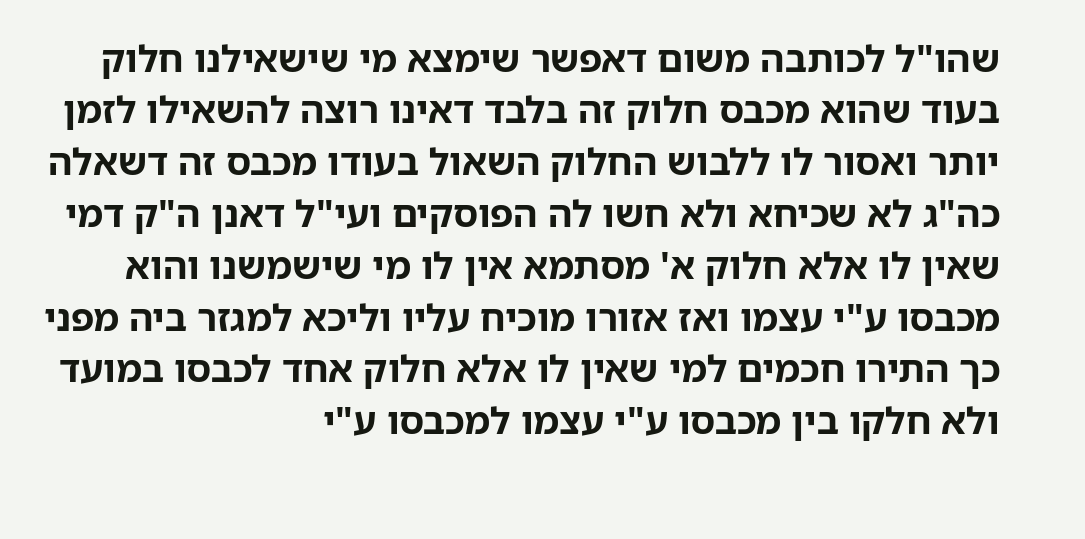שהו"ל לכותבה משום דאפשר שימצא מי שישאילנו חלוק בעוד שהוא מכבס חלוק זה בלבד דאינו רוצה להשאילו לזמן יותר ואסור לו ללבוש החלוק השאול בעודו מכבס זה דשאלה כה"ג לא שכיחא ולא חשו לה הפוסקים ועי"ל דאנן ה"ק דמי שאין לו אלא חלוק א' מסתמא אין לו מי שישמשנו והוא מכבסו ע"י עצמו ואז אזורו מוכיח עליו וליכא למגזר ביה מפני כך התירו חכמים למי שאין לו אלא חלוק אחד לכבסו במועד ולא חלקו בין מכבסו ע"י עצמו למכבסו ע"י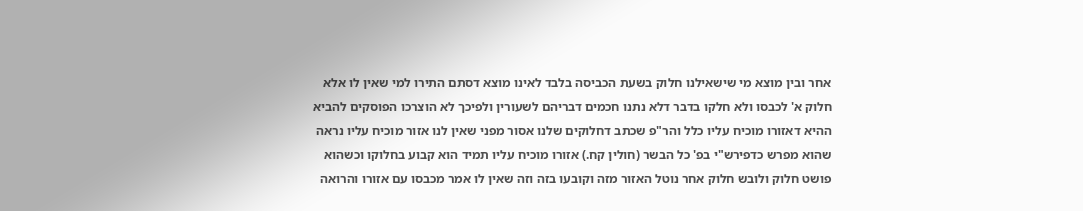אחר ובין מוצא מי שישאילנו חלוק בשעת הכביסה בלבד לאינו מוצא דסתם התירו למי שאין לו אלא חלוק א' לכבסו ולא חלקו בדבר דלא נתנו חכמים דבריהם לשעורין ולפיכך לא הוצרכו הפוסקים להביא ההיא דאזורו מוכיח עליו כלל והר"פ שכתב דחלוקים שלנו אסור מפני שאין לנו אזור מוכיח עליו נראה שהוא מפרש כדפירש"י בפ' כל הבשר (חולין קח.) אזורו מוכיח עליו תמיד הוא קבוע בחלוקו וכשהוא פושט חלוק ולובש חלוק אחר נוטל האזור מזה וקובעו בזה וזה שאין לו אמר מכבסו עם אזורו והרואה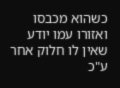כשהוא מכבסו ואזורו עמו יודע שאין לו חלוק אחר ע"כ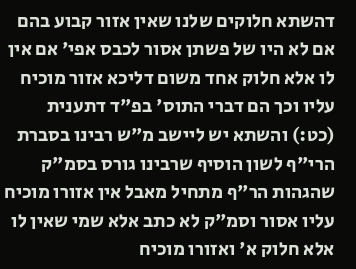דהשתא חלוקים שלנו שאין אזור קבוע בהם אם לא היו של פשתן אסור לכבס אפי' אם אין לו אלא חלוק אחד משום דליכא אזור מוכיח עליו וכך הם דברי התוס' בפ"ד דתענית (כט:) והשתא יש ליישב מ"ש רבינו בסברת הרי"ף לשון הוסיף שרבינו גורס בסמ"ק שהגהות הר"ף מתחיל מאבל אין אזורו מוכיח עליו אסור וסמ"ק לא כתב אלא שמי שאין לו אלא חלוק א' ואזורו מוכיח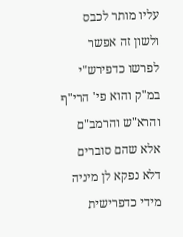עליו מותר לכבס ולשון זה אפשר לפרשו כדפירש"י במ"ק והוא פי' הרי"ף והרא"ש והרמב"ם אלא שהם סוברים דלא נפקא לן מיניה מידי כדפרישית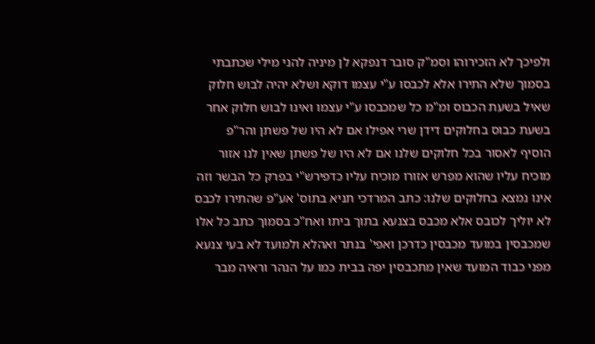ולפיכך לא הזכירוהו וסמ"ק סובר דנפקא לן מיניה להני מילי שכתבתי בסמוך שלא התירו אלא לכבסו ע"י עצמו דוקא ושלא יהיה לבוש חלוק שאיל בשעת הכבוס ומ"מ כל שמכבסו ע"י עצמו ואינו לבוש חלוק אחר בשעת כבוס בחלוקים דידן שרי אפילו אם לא היו של פשתן והר"פ הוסיף לאסור בכל חלוקים שלנו אם לא היו של פשתן שאין לנו אזור מוכיח עליו שהוא מפרש אזורו מוכיח עליו כדפירש"י בפרק כל הבשר וזה אינו נמצא בחלוקים שלנו: כתב המרדכי תניא בתוס' אע"פ שהתירו לכבס לא יוליך לכובס אלא מכבס בצנעא בתוך ביתו ואח"כ בסמוך כתב כל אלו שמכבסין במועד מכבסין כדרכן ואפי' בנתר ואהלא ולמועד לא בעי צנעא מפני כבוד המועד שאין מתכבסין יפה בבית כמו על הנהר וראיה מבר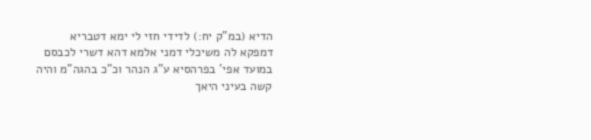הדיא (במ"ק יח:) לדידי חזי לי ימא דטבריא דמפקא לה משיכלי דמני אלמא דהא דשרי לכבסם במועד אפי' בפרהסיא ע"ג הנהר וכ"כ בהגה"מ והיה קשה בעיני היאך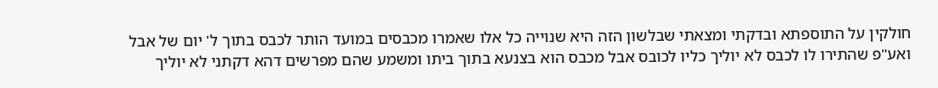חולקין על התוספתא ובדקתי ומצאתי שבלשון הזה היא שנוייה כל אלו שאמרו מכבסים במועד הותר לכבס בתוך ל' יום של אבל ואע"פ שהתירו לו לכבס לא יוליך כליו לכובס אבל מכבס הוא בצנעא בתוך ביתו ומשמע שהם מפרשים דהא דקתני לא יוליך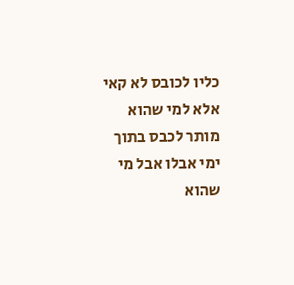כליו לכובס לא קאי אלא למי שהוא מותר לכבס בתוך ימי אבלו אבל מי שהוא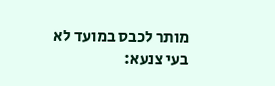מותר לכבס במועד לא בעי צנעא: